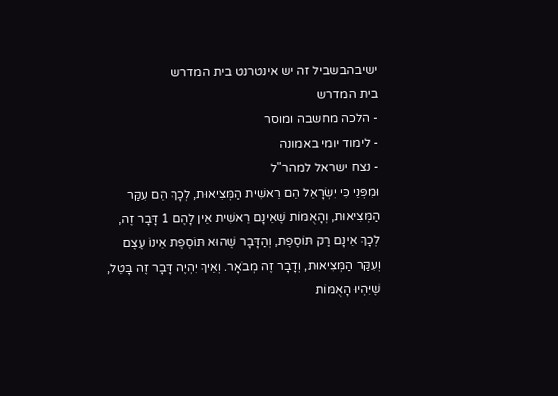ישיבהבשביל זה יש אינטרנט בית המדרש
בית המדרש
- הלכה מחשבה ומוסר
- לימוד יומי באמונה
- נצח ישראל למהר"ל
וּמִפְּנֵי כִּי יִשְׂרָאֵל הֵם רֵאשִׁית הַמְּצִיאוּת, לְכָךְ הֵם עִקַּר הַמְּצִיאוּת, וְהָאֻמּוֹת שֶׁאֵינָם רֵאשִׁית אֵין לָהֶם 1 דָּבָר זֶה, לְכָךְ אֵינָם רַק תּוֹסֶפֶת, וְהַדָּבָר שֶׁהוּא תּוֹסֶפֶת אֵינוֹ עֶצֶם וְעִקַּר הַמְּצִיאוּת, וְדָבָר זֶה מְבֹאָר. וְאֵיךְ יִהְיֶה דָּבָר זֶה בָּטֵל, שֶׁיִּהְיוּ הָאֻמּוֹת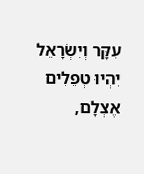עִקָּר וְיִשְׂרָאֵל יִהְיוּ טְפֵלִים אֶצְלָם,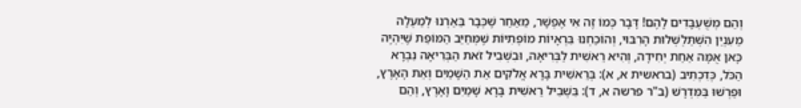וְהֵם מְשֻׁעְבָּדִים לָהֶם! דָּבָר כְּמוֹ זֶה אִי אֶפְשָׁר, מֵאַחַר שֶׁכְּבָר בֵּאַרְנוּ לְמַעְלָה מֵעִנְיַן הִשְׁתַּלְשְׁלוּת הָרִבּוּי, וְהוֹכַחְנוּ בִּרְאָיוֹת מוֹפְתִיּוֹת שֶׁמְּחַיֵּב הַמּוֹפֵת שֶׁיִּהְיֶה כָּאן אֻמָּה אַחַת יְחִידָה, וְהִיא רֵאשִׁית לַבְּרִיאָה, וּבִשְׁבִיל זֹאת הַבְּרִיאָה נִבְרָא הַכֹּל, כְּדִכְתִיב (בראשית א, א): בְּרֵאשִׁית בָּרָא אֱלֹקִים אֵת הַשָּׁמַיִם וְאֵת הָאָרֶץ, וּפֵרְשׁוּ בַּמִּדְרָשׁ (ב"ר פרשה א, ד): בִּשְׁבִיל רֵאשִׁית בָּרָא שָׁמַיִם וָאָרֶץ, וְהֵם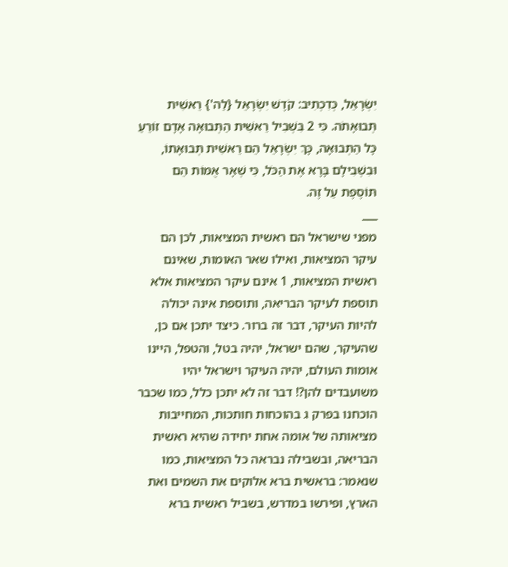יִשְׂרָאֵל, כְּדִכְתִיב: קֹדֶשׁ יִשְׂרָאֵל {לַה'} רֵאשִׁית תְּבוּאָתֹה. כִּי 2 בִּשְׁבִיל רֵאשִׁית הַתְּבוּאָה אָדָם זוֹרֵעַ כָּל הַתְּבוּאָה, כָּךְ יִשְׂרָאֵל הֵם רֵאשִׁית תְּבוּאָתוֹ, וּבִשְׁבִילָם בָּרָא אֶת הַכֹּל, כִּי שְׁאָר אֻמּוֹת הֵם תּוֹסֶפֶת עַל זֶה.
___
מפני שישראל הם ראשית המציאות, לכן הם עיקר המציאות, ואילו שאר האומות, שאינם ראשית המציאות, 1 אינם עיקר המציאות אלא תוספת לעיקר הבריאה, ותוספת אינה יכולה להיות העיקר, דבר זה ברור. כיצד יתכן אם כן, שהעיקר, שהם ישראל, יהיה בטל, והטפל, היינו אומות העולם, יהיה העיקר וישראל יהיו משועבדים להן?! דבר זה לא יתכן כלל, כמו שכבר הוכחנו בפרק ג בהוכחות חותכות, המחייבות מציאותה של אומה אחת יחידה שהיא ראשית הבריאה, ובשבילה נבראה כל המציאות, כמו שנאמר: בראשית ברא אלוקים את השמים ואת הארץ, ופירשו במדרש, בשביל ראשית ברא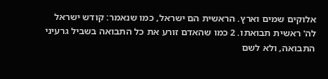אלוקים שמים וארץ. הראשית הם ישראל, כמו שנאמר: קודש ישראל לה' ראשית תבואתו. 2 כמו שהאדם זורע את כל התבואה בשביל גרעיני התבואה, ולא לשם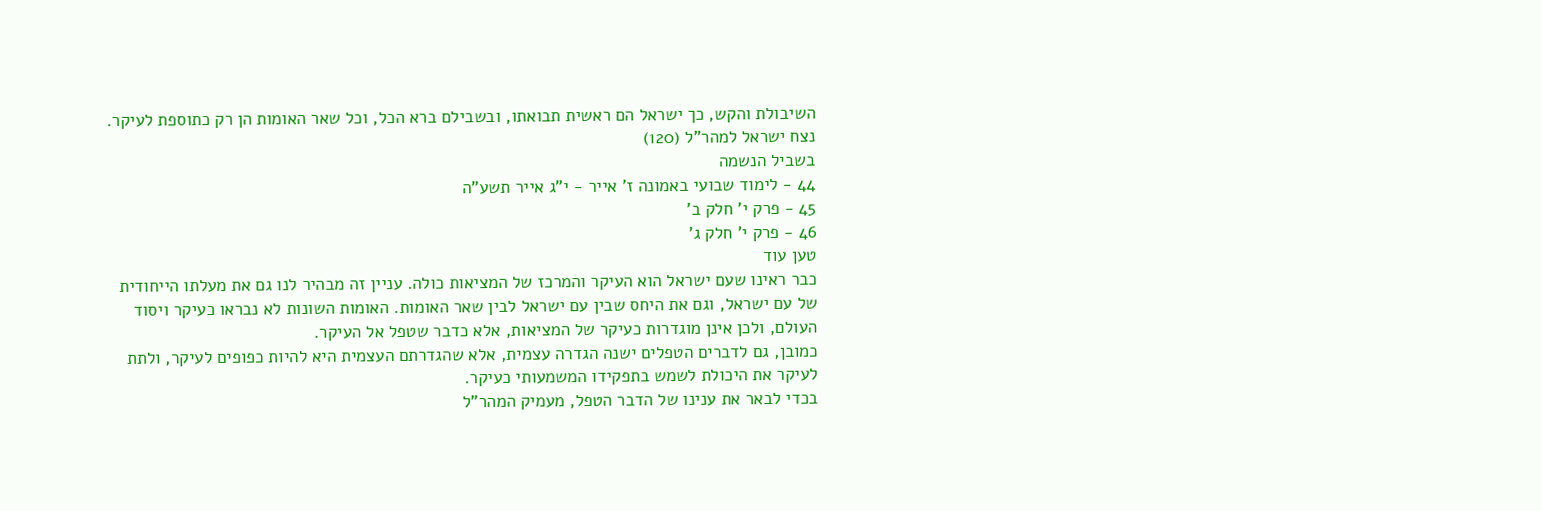השיבולת והקש, כך ישראל הם ראשית תבואתו, ובשבילם ברא הכל, וכל שאר האומות הן רק כתוספת לעיקר.
נצח ישראל למהר"ל (120)
בשביל הנשמה
44 - לימוד שבועי באמונה ז' אייר - י"ג אייר תשע"ה
45 - פרק י' חלק ב'
46 - פרק י' חלק ג'
טען עוד
כבר ראינו שעם ישראל הוא העיקר והמרכז של המציאות כולה. עניין זה מבהיר לנו גם את מעלתו הייחודית של עם ישראל, וגם את היחס שבין עם ישראל לבין שאר האומות. האומות השונות לא נבראו כעיקר ויסוד העולם, ולכן אינן מוגדרות כעיקר של המציאות, אלא כדבר שטפל אל העיקר.
כמובן, גם לדברים הטפלים ישנה הגדרה עצמית, אלא שהגדרתם העצמית היא להיות כפופים לעיקר, ולתת לעיקר את היכולת לשמש בתפקידו המשמעותי כעיקר.
בכדי לבאר את ענינו של הדבר הטפל, מעמיק המהר"ל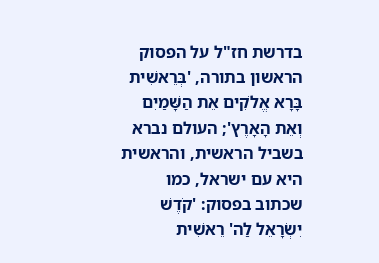בדרשת חז"ל על הפסוק הראשון בתורה, 'בְּרֵאשִׁית בָּרָא אֱלֹקִים אֵת הַשָּׁמַיִם וְאֵת הָאָרֶץ'; העולם נברא בשביל הראשית, והראשית היא עם ישראל, כמו שכתוב בפסוק: 'קֹדֶשׁ יִשְׂרָאֵל לַה' רֵאשִׁית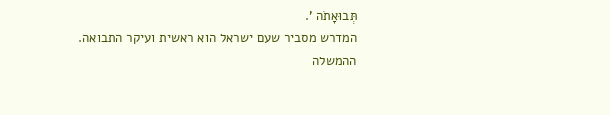תְּבוּאָתֹה '.
המדרש מסביר שעם ישראל הוא ראשית ועיקר התבואה. ההמשלה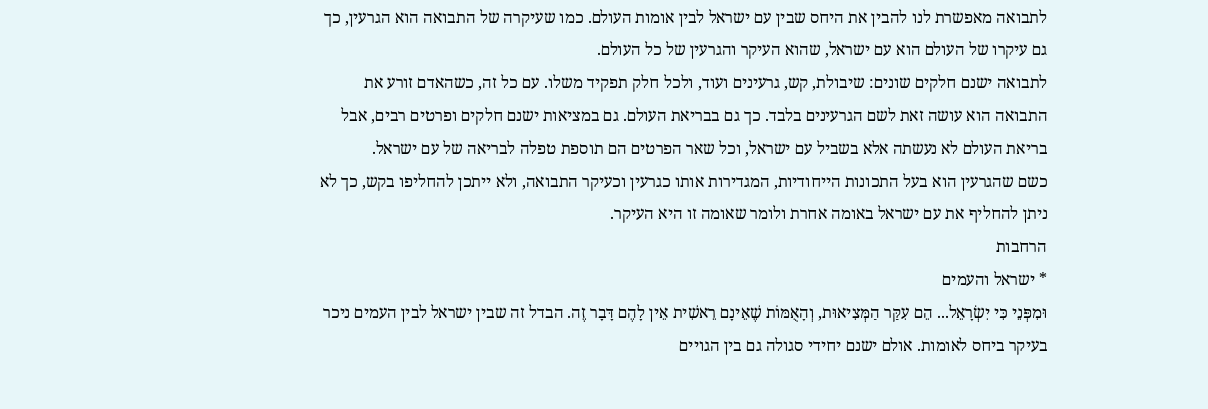לתבואה מאפשרת לנו להבין את היחס שבין עם ישראל לבין אומות העולם. כמו שעיקרה של התבואה הוא הגרעין, כך גם עיקרו של העולם הוא עם ישראל, שהוא העיקר והגרעין של כל העולם.
לתבואה ישנם חלקים שונים: שיבולת, קש, גרעינים ועוד, ולכל חלק תפקיד משלו. עם כל זה, כשהאדם זורע את התבואה הוא עושה זאת לשם הגרעינים בלבד. כך גם בבריאת העולם. גם במציאות ישנם חלקים ופרטים רבים, אבל בריאת העולם לא נעשתה אלא בשביל עם ישראל, וכל שאר הפרטים הם תוספת טפלה לבריאה של עם ישראל.
כשם שהגרעין הוא בעל התכונות הייחודיות, המגדירות אותו כגרעין וכעיקר התבואה, ולא ייתכן להחליפו בקש, כך לא ניתן להחליף את עם ישראל באומה אחרת ולומר שאומה זו היא העיקר.
הרחבות
* ישראל והעמים
וּמִפְּנֵי כִּי יִשְׂרָאֵל... הֵם עִקַּר הַמְּצִיאוּת, וְהָאֻמּוֹת שֶׁאֵינָם רֵאשִׁית אֵין לָהֶם דָּבָר זֶה. הבדל זה שבין ישראל לבין העמים ניכר בעיקר ביחס לאומות. אולם ישנם יחידי סגולה גם בין הגויים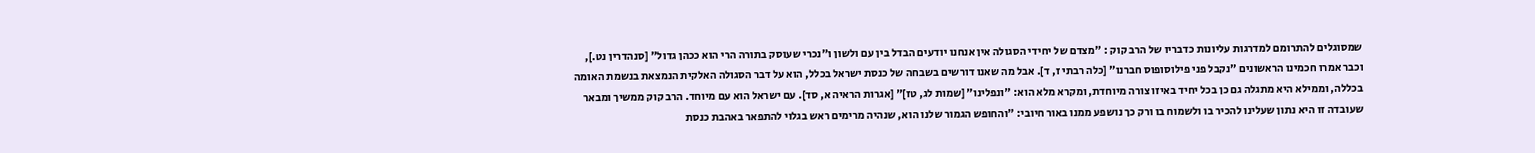שמסוגלים להתרומם למדרגות עליונות כדבריו של הרב קוק : "מצדם של יחידי הסגולה אין אנחנו יודעים הבדל בין עם ולשון ו"נכרי שעוסק בתורה הרי הוא ככהן גדול" [סנהדרין נט.], וכבר אמרו חכמינו הראשונים "נקבל פני פילוסופוס חברנו" [כלה רבתי ז, ד]. אבל מה שאנו דורשים בשבחה של כנסת ישראל בכלל, הוא על דבר הסגולה האלקית הנמצאת בנשמת האומה בכללה, וממילא היא מתגלה גם כן בכל יחיד באיזו צורה מיוחדת, ומקרא מלא הוא: "ונפלינו" [שמות לג, טז]" [אגרות הראיה א, סד]. עם ישראל הוא עם מיוחד. הרב קוק ממשיך ומבאר שעובדה זו היא נתון שעלינו להכיר בו ולשמוח בו ורק כך נושפע ממנו באור חיובי: "והחופש הגמור שלנו הוא, שנהיה מרימים ראש בגלוי להתפאר באהבת כנסת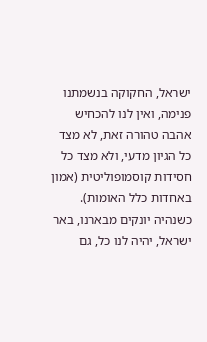ישראל, החקוקה בנשמתנו פנימה, ואין לנו להכחיש אהבה טהורה זאת, לא מצד כל הגיון מדעי, ולא מצד כל חסידות קוסמופוליטית (אמון באחדות כלל האומות). כשנהיה יונקים מבארנו, באר ישראל, יהיה לנו כל, גם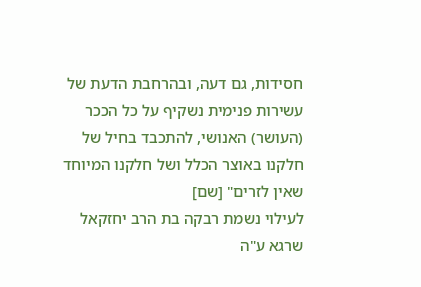חסידות, גם דעה, ובהרחבת הדעת של עשירות פנימית נשקיף על כל הככר (העושר) האנושי, להתכבד בחיל של חלקנו באוצר הכלל ושל חלקנו המיוחד שאין לזרים" [שם]
לעילוי נשמת רבקה בת הרב יחזקאל שרגא ע"ה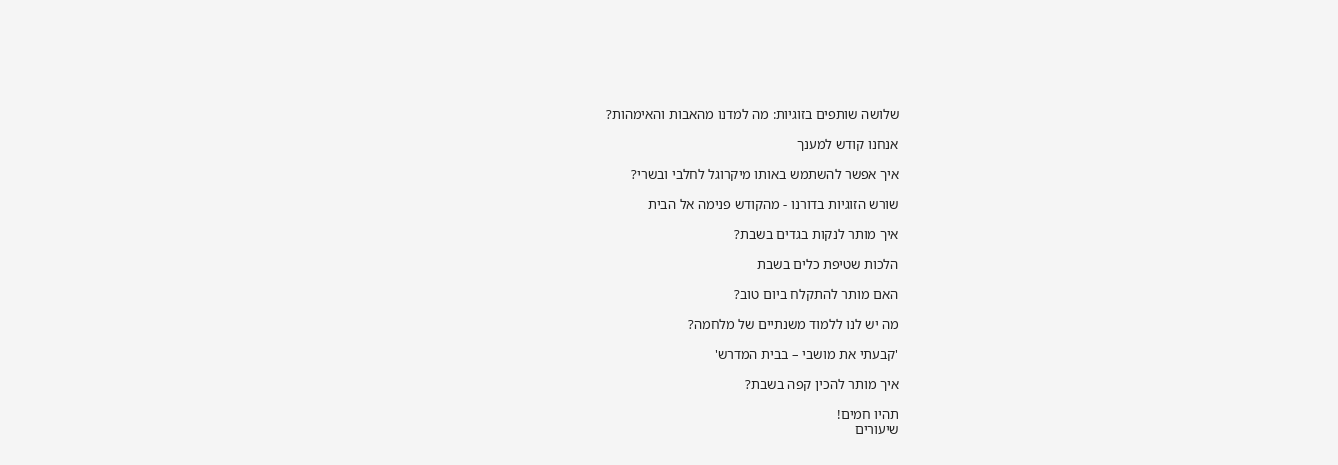שלושה שותפים בזוגיות: מה למדנו מהאבות והאימהות?

אנחנו קודש למענך

איך אפשר להשתמש באותו מיקרוגל לחלבי ובשרי?

שורש הזוגיות בדורנו - מהקודש פנימה אל הבית

איך מותר לנקות בגדים בשבת?

הלכות שטיפת כלים בשבת

האם מותר להתקלח ביום טוב?

מה יש לנו ללמוד משנתיים של מלחמה?

'קבעתי את מושבי – בבית המדרש'

איך מותר להכין קפה בשבת?

תהיו חמים!
שיעורים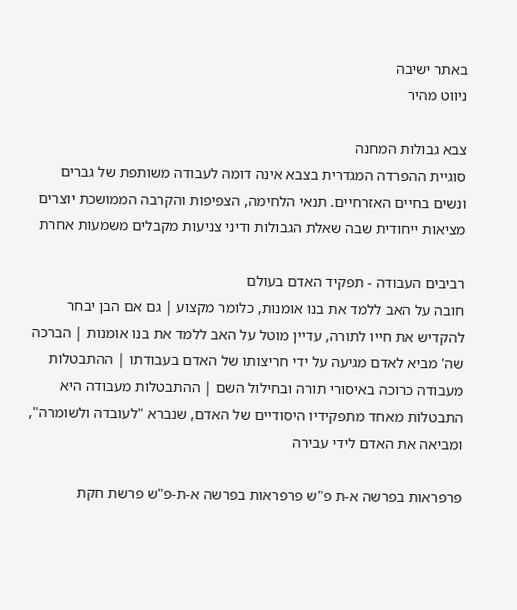באתר ישיבה
ניווט מהיר

צבא גבולות המחנה
סוגיית ההפרדה המגדרית בצבא אינה דומה לעבודה משותפת של גברים ונשים בחיים האזרחיים. תנאי הלחימה, הצפיפות והקרבה הממושכת יוצרים מציאות ייחודית שבה שאלת הגבולות ודיני צניעות מקבלים משמעות אחרת

רביבים העבודה - תפקיד האדם בעולם
חובה על האב ללמד את בנו אומנות, כלומר מקצוע | גם אם הבן יבחר להקדיש את חייו לתורה, עדיין מוטל על האב ללמד את בנו אומנות | הברכה שה' מביא לאדם מגיעה על ידי חריצותו של האדם בעבודתו | ההתבטלות מעבודה כרוכה באיסורי תורה ובחילול השם | ההתבטלות מעבודה היא התבטלות מאחד מתפקידיו היסודיים של האדם, שנברא "לעובדה ולשומרה", ומביאה את האדם לידי עבירה

פרפראות בפרשה א-ת פ"ש פרפראות בפרשה א-ת-פ"ש פרשת חקת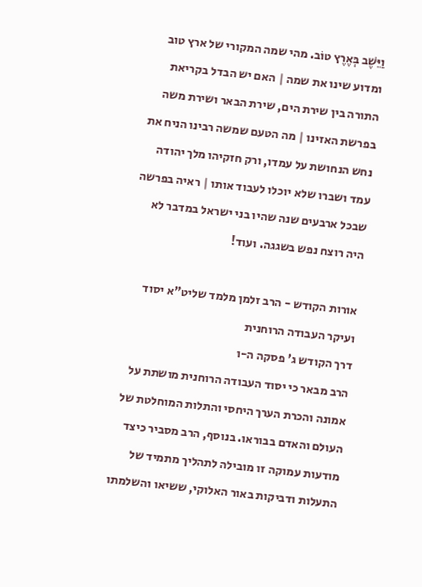וַיֵּשֶׁב בְּאֶרֶץ טוֹב. מהי שמה המקורי של ארץ טוב ומדוע שינו את שמה | האם יש הבדל בקריאת התורה בין שירת הים, שירת הבאר ושירת משה בפרשת האזינו | מה הטעם שמשה רבינו הניח את נחש הנחושת על עמדו, ורק חזקיהו מלך יהודה עמד ושברו שלא יוכלו לעבוד אותו | ראיה בפרשה שבכל ארבעים שנה שהיו בני ישראל במדבר לא היה רוצח נפש בשגגה. ועוד!

אורות הקודש - הרב זלמן מלמד שליט"א יסוד ועיקר העבודה הרוחנית
דרך הקודש ג' פסקה ה-ו
הרב מבאר כי יסוד העבודה הרוחנית מושתת על אמונה והכרת הערך היחסי והתלות המוחלטת של העולם והאדם בבוראו. בנוסף, הרב מסביר כיצד מודעות עמוקה זו מובילה לתהליך מתמיד של התעלות ודביקות באור האלוקי, ששיאו והשלמתו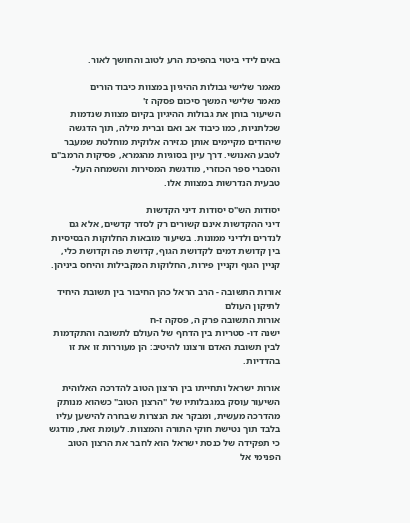באים לידי ביטוי בהפיכת הרע לטוב והחושך לאור.

מאמר שלישי גבולות ההיגיון במצוות כיבוד הורים
מאמר שלישי המשך סיכום פסקה ז'
השיעור בוחן את גבולות ההיגיון בקיום מצוות שנדמות שכלתניות, כמו כיבוד אב ואם וברית מילה, תוך הדגשה שיהודים מקיימים אותן כגזירה אלוקית מוחלטת שמעבר לטבע האנושי. דרך עיון בסוגיות מהגמרא, פסיקות הרמב"ם והסברי ספר הכוזרי, מודגשת המסירות והשמחה העל-טבעית הנדרשות במצוות אלו.

יסודות הש"ס יסודות דיני הקדשות
דיני ההקדשות אינם קשורים רק לסדר קדשים, אלא גם לנדרים ולדיני ממונות. בשיעור מובאות החלוקות הבסיסיות בין קדושת דמים לקדושת הגוף, קדושת פה וקדושת כלי, קניין הגוף וקניין פירות, החלוקות המקבילות והיחס ביניהן.

אורות התשובה - הרב הראל כהן החיבור בין תשובת היחיד לתיקון העולם
אורות התשובה פרק ה, פסקה ז-ח
ישנה דו- סטריות בין הדחף של העולם לתשובה והתקדמות לבין תשובת האדם ורצונו להיטיב: הן מעוררות זו את זו בהדדיות.

אורות ישראל ותחייתו בין הרצון הטוב להדרכה האלוהית
השיעור עוסק במגבלותיו של "הרצון הטוב" כשהוא מנותק מהדרכה מעשית, ומבקר את הנצרות שבחרה להישען עליו בלבד תוך נטישת חוקי התורה והמצוות. לעומת זאת, מודגש כי תפקידה של כנסת ישראל הוא לחבר את הרצון הטוב הפנימי אל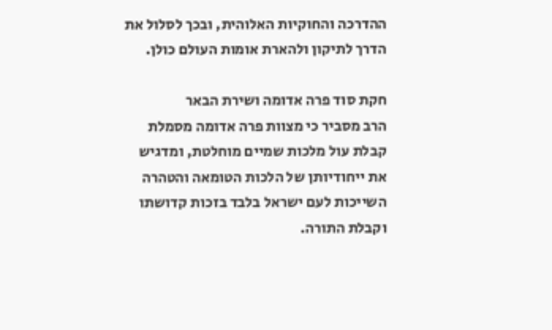ההדרכה והחוקיות האלוהית, ובכך לסלול את הדרך לתיקון ולהארת אומות העולם כולן.

חקת סוד פרה אדומה ושירת הבאר
הרב מסביר כי מצוות פרה אדומה מסמלת קבלת עול מלכות שמיים מוחלטת, ומדגיש את ייחודיותן של הלכות הטומאה והטהרה השייכות לעם ישראל בלבד בזכות קדושתו וקבלת התורה.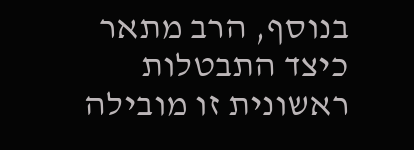בנוסף, הרב מתאר כיצד התבטלות ראשונית זו מובילה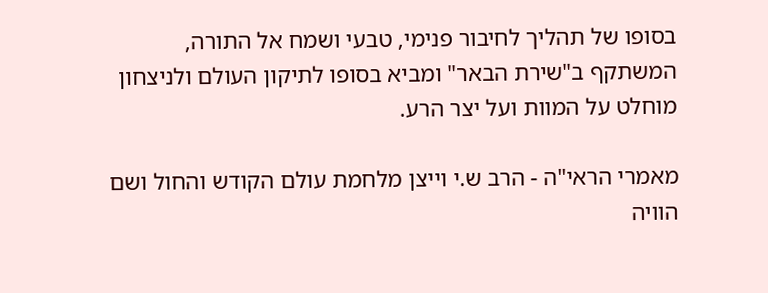בסופו של תהליך לחיבור פנימי, טבעי ושמח אל התורה, המשתקף ב"שירת הבאר" ומביא בסופו לתיקון העולם ולניצחון מוחלט על המוות ועל יצר הרע.

מאמרי הראי"ה - הרב ש.י וייצן מלחמת עולם הקודש והחול ושם הוויה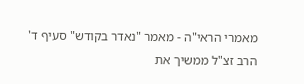מאמרי הראי"ה - מאמר "נאדר בקודש" סעיף ד'
הרב זצ"ל ממשיך את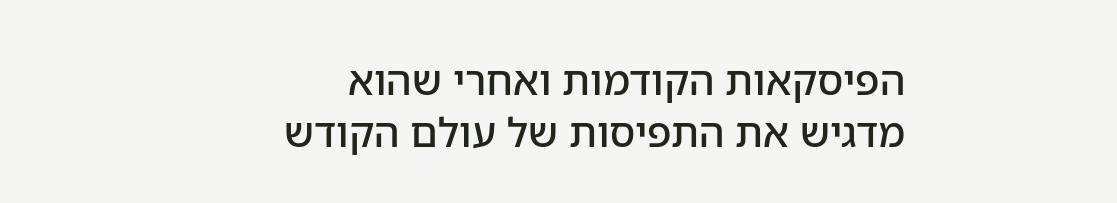הפיסקאות הקודמות ואחרי שהוא מדגיש את התפיסות של עולם הקודש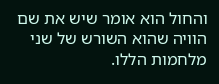והחול הוא אומר שיש את שם הוויה שהוא השורש של שני מלחמות הללו.